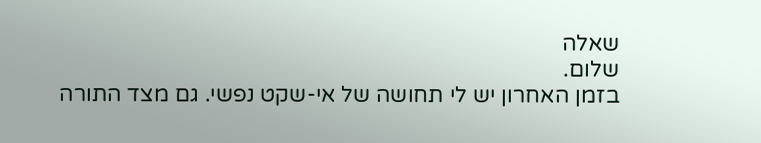שאלה
שלום.
בזמן האחרון יש לי תחושה של אי-שקט נפשי. גם מצד התורה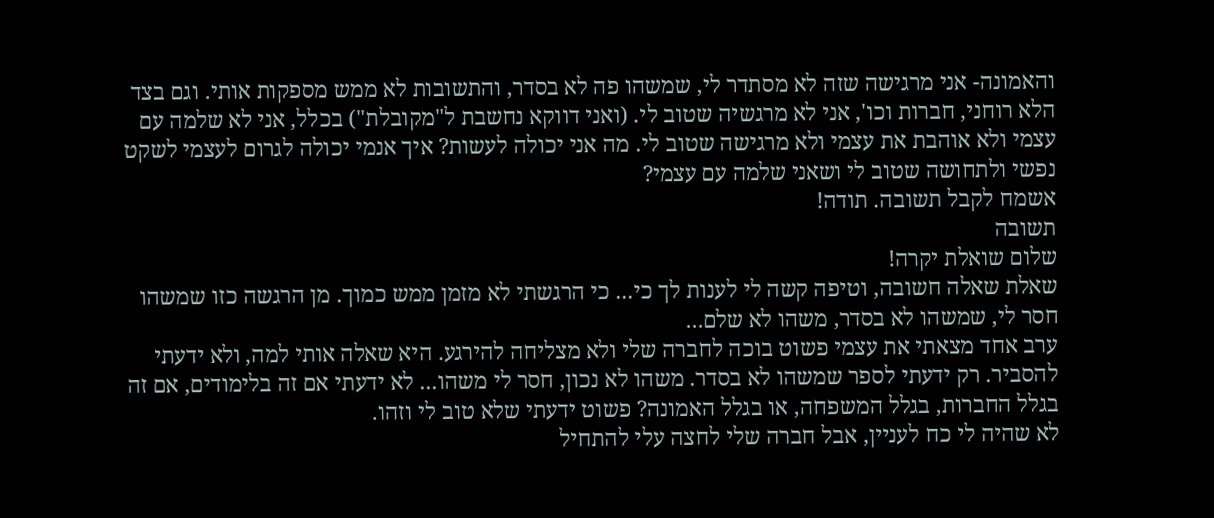והאמונה- אני מרגישה שזה לא מסתדר לי, שמשהו פה לא בסדר, והתשובות לא ממש מספקות אותי. וגם בצד הלא רוחני, חברות וכו', אני לא מרגשיה שטוב לי. (ואני דווקא נחשבת ל"מקובלת") בכלל, אני לא שלמה עם עצמי ולא אוהבת את עצמי ולא מרגישה שטוב לי. מה אני יכולה לעשות? איך אנמי יכולה לגרום לעצמי לשקט נפשי ולתחושה שטוב לי ושאני שלמה עם עצמי?
אשמח לקבל תשובה. תודה!
תשובה
שלום שואלת יקרה!
שאלת שאלה חשובה, וטיפה קשה לי לענות לך כי... כי הרגשתי לא מזמן ממש כמוך. מן הרגשה כזו שמשהו חסר לי, שמשהו לא בסדר, משהו לא שלם...
ערב אחד מצאתי את עצמי פשוט בוכה לחברה שלי ולא מצליחה להירגע. היא שאלה אותי למה, ולא ידעתי להסביר. רק ידעתי לספר שמשהו לא בסדר. משהו לא נכון, חסר לי משהו... לא ידעתי אם זה בלימודים, אם זה בגלל החברות, בגלל המשפחה, או בגלל האמונה? פשוט ידעתי שלא טוב לי וזהו.
לא שהיה לי כח לעניין, אבל חברה שלי לחצה עלי להתחיל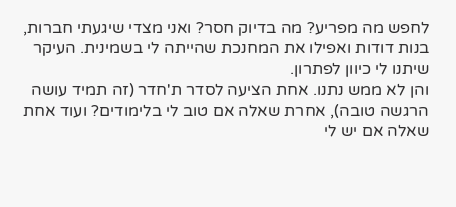לחפש מה מפריע? מה בדיוק חסר? ואני מצדי שיגעתי חברות, בנות דודות ואפילו את המחנכת שהייתה לי בשמינית. העיקר שיתנו לי כיוון לפתרון.
והן לא ממש נתנו. אחת הציעה לסדר ת'חדר (זה תמיד עושה הרגשה טובה), אחרת שאלה אם טוב לי בלימודים? ועוד אחת שאלה אם יש לי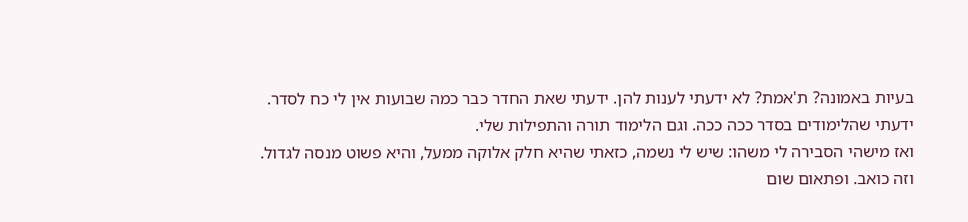בעיות באמונה? ת'אמת? לא ידעתי לענות להן. ידעתי שאת החדר כבר כמה שבועות אין לי כח לסדר. ידעתי שהלימודים בסדר ככה ככה. וגם הלימוד תורה והתפילות שלי.
ואז מישהי הסבירה לי משהו: שיש לי נשמה, כזאתי שהיא חלק אלוקה ממעל, והיא פשוט מנסה לגדול. וזה כואב. ופתאום שום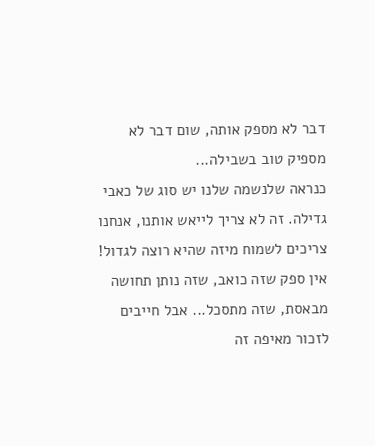דבר לא מספק אותה, שום דבר לא מספיק טוב בשבילה...
כנראה שלנשמה שלנו יש סוג של כאבי גדילה. זה לא צריך לייאש אותנו, אנחנו צריכים לשמוח מיזה שהיא רוצה לגדול! אין ספק שזה כואב, שזה נותן תחושה מבאסת, שזה מתסכל... אבל חייבים לזכור מאיפה זה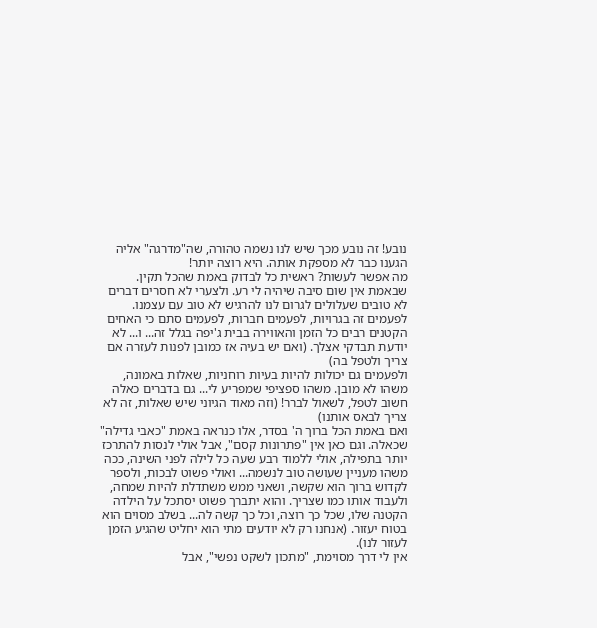נובע! זה נובע מכך שיש לנו נשמה טהורה, שה"מדרגה" אליה הגענו כבר לא מספקת אותה. היא רוצה יותר!
מה אפשר לעשות? ראשית כל לבדוק באמת שהכל תקין. שבאמת אין שום סיבה שיהיה לי רע. ולצערי לא חסרים דברים לא טובים שעלולים לגרום לנו להרגיש לא טוב עם עצמנו. לפעמים זה בגרויות, לפעמים חברות, לפעמים סתם כי האחים הקטנים רבים כל הזמן והאווירה בבית ג'יפה בגלל זה... ו... לא יודעת תבדקי אצלך. (ואם יש בעיה אז כמובן לפנות לעזרה אם צריך ולטפל בה)
ולפעמים גם יכולות להיות בעיות רוחניות, שאלות באמונה, משהו לא מובן. משהו ספציפי שמפריע לי... גם בדברים כאלה חשוב לטפל, לשאול לברר! (וזה מאוד הגיוני שיש שאלות, זה לא צריך לבאס אותנו)
ואם באמת הכל ברוך ה' בסדר, אלו כנראה באמת "כאבי גדילה" שכאלה. וגם כאן אין "פתרונות קסם", אבל אולי לנסות להתרכז יותר בתפילה, אולי ללמוד רבע שעה כל לילה לפני השינה, ככה משהו מעניין שעושה טוב לנשמה... ואולי פשוט לבכות, ולספר לקדוש ברוך הוא שקשה, ושאני ממש משתדלת להיות שמחה, ולעבוד אותו כמו שצריך. והוא יתברך פשוט יסתכל על הילדה הקטנה שלו, שכל כך רוצה, וכל כך קשה לה... בשלב מסוים הוא בטוח יעזור. (אנחנו רק לא יודעים מתי הוא יחליט שהגיע הזמן לעזור לנו).
אין לי דרך מסוימת, "מתכון לשקט נפשי", אבל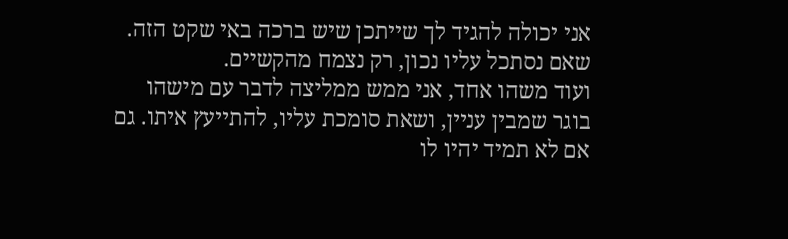אני יכולה להגיד לך שייתכן שיש ברכה באי שקט הזה. שאם נסתכל עליו נכון, רק נצמח מהקשיים.
ועוד משהו אחד, אני ממש ממליצה לדבר עם מישהו בוגר שמבין עניין, ושאת סומכת עליו, להתייעץ איתו. גם אם לא תמיד יהיו לו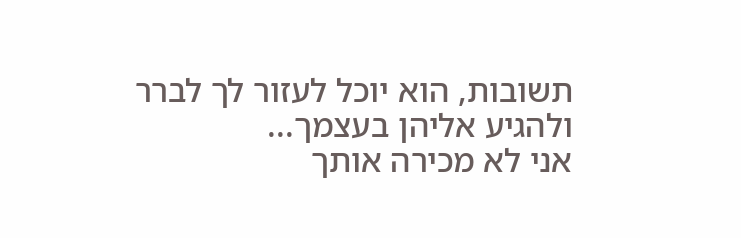תשובות, הוא יוכל לעזור לך לברר ולהגיע אליהן בעצמך...
אני לא מכירה אותך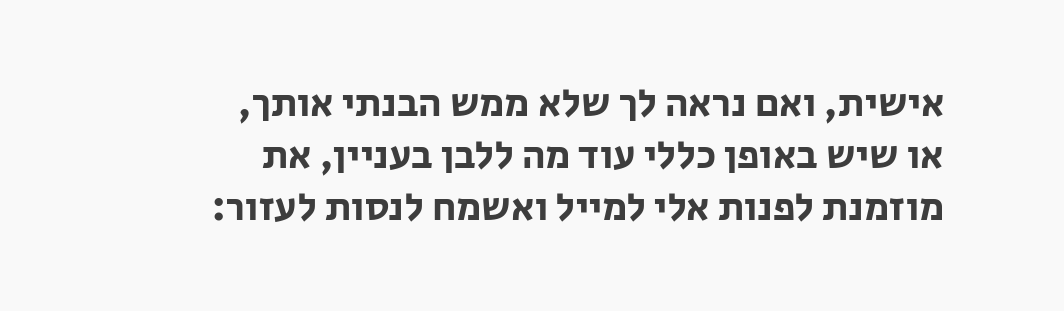אישית, ואם נראה לך שלא ממש הבנתי אותך, או שיש באופן כללי עוד מה ללבן בעניין, את מוזמנת לפנות אלי למייל ואשמח לנסות לעזור: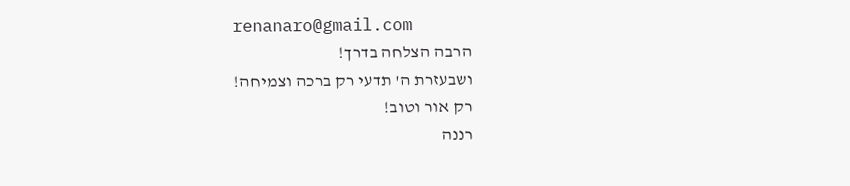renanaro@gmail.com
הרבה הצלחה בדרך!
ושבעזרת ה' תדעי רק ברכה וצמיחה!
רק אור וטוב!
רננה